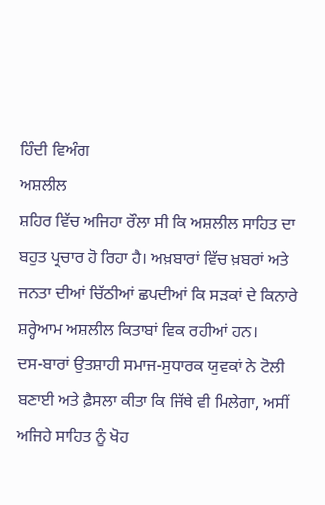ਹਿੰਦੀ ਵਿਅੰਗ
ਅਸ਼ਲੀਲ
ਸ਼ਹਿਰ ਵਿੱਚ ਅਜਿਹਾ ਰੌਲਾ ਸੀ ਕਿ ਅਸ਼ਲੀਲ ਸਾਹਿਤ ਦਾ ਬਹੁਤ ਪ੍ਰਚਾਰ ਹੋ ਰਿਹਾ ਹੈ। ਅਖ਼ਬਾਰਾਂ ਵਿੱਚ ਖ਼ਬਰਾਂ ਅਤੇ ਜਨਤਾ ਦੀਆਂ ਚਿੱਠੀਆਂ ਛਪਦੀਆਂ ਕਿ ਸੜਕਾਂ ਦੇ ਕਿਨਾਰੇ ਸ਼ਰ੍ਹੇਆਮ ਅਸ਼ਲੀਲ ਕਿਤਾਬਾਂ ਵਿਕ ਰਹੀਆਂ ਹਨ।
ਦਸ-ਬਾਰਾਂ ਉਤਸ਼ਾਹੀ ਸਮਾਜ-ਸੁਧਾਰਕ ਯੁਵਕਾਂ ਨੇ ਟੋਲੀ ਬਣਾਈ ਅਤੇ ਫ਼ੈਸਲਾ ਕੀਤਾ ਕਿ ਜਿੱਥੇ ਵੀ ਮਿਲੇਗਾ, ਅਸੀਂ ਅਜਿਹੇ ਸਾਹਿਤ ਨੂੰ ਖੋਹ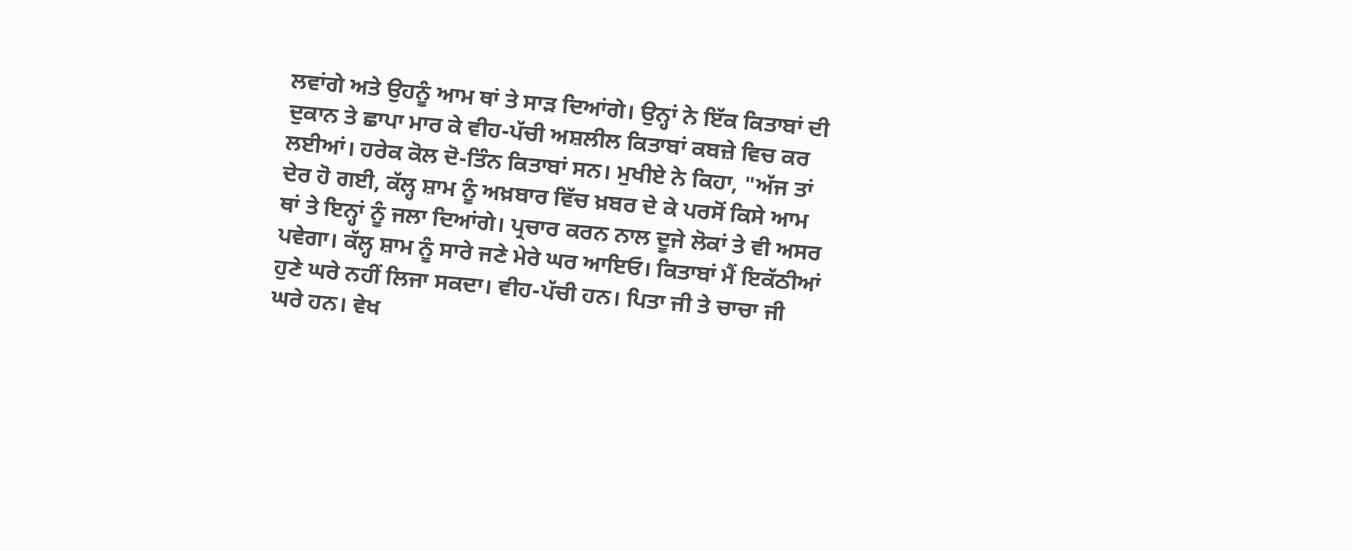ਲਵਾਂਗੇ ਅਤੇ ਉਹਨੂੰ ਆਮ ਥਾਂ ਤੇ ਸਾੜ ਦਿਆਂਗੇ। ਉਨ੍ਹਾਂ ਨੇ ਇੱਕ ਕਿਤਾਬਾਂ ਦੀ ਦੁਕਾਨ ਤੇ ਛਾਪਾ ਮਾਰ ਕੇ ਵੀਹ-ਪੱਚੀ ਅਸ਼ਲੀਲ ਕਿਤਾਬਾਂ ਕਬਜ਼ੇ ਵਿਚ ਕਰ ਲਈਆਂ। ਹਰੇਕ ਕੋਲ ਦੋ-ਤਿੰਨ ਕਿਤਾਬਾਂ ਸਨ। ਮੁਖੀਏ ਨੇ ਕਿਹਾ, "ਅੱਜ ਤਾਂ ਦੇਰ ਹੋ ਗਈ, ਕੱਲ੍ਹ ਸ਼ਾਮ ਨੂੰ ਅਖ਼ਬਾਰ ਵਿੱਚ ਖ਼ਬਰ ਦੇ ਕੇ ਪਰਸੋਂ ਕਿਸੇ ਆਮ ਥਾਂ ਤੇ ਇਨ੍ਹਾਂ ਨੂੰ ਜਲਾ ਦਿਆਂਗੇ। ਪ੍ਰਚਾਰ ਕਰਨ ਨਾਲ ਦੂਜੇ ਲੋਕਾਂ ਤੇ ਵੀ ਅਸਰ ਪਵੇਗਾ। ਕੱਲ੍ਹ ਸ਼ਾਮ ਨੂੰ ਸਾਰੇ ਜਣੇ ਮੇਰੇ ਘਰ ਆਇਓ। ਕਿਤਾਬਾਂ ਮੈਂ ਇਕੱਠੀਆਂ ਹੁਣੇ ਘਰੇ ਨਹੀਂ ਲਿਜਾ ਸਕਦਾ। ਵੀਹ-ਪੱਚੀ ਹਨ। ਪਿਤਾ ਜੀ ਤੇ ਚਾਚਾ ਜੀ ਘਰੇ ਹਨ। ਵੇਖ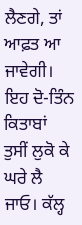ਲੈਣਗੇ, ਤਾਂ ਆਫ਼ਤ ਆ ਜਾਵੇਗੀ। ਇਹ ਦੋ-ਤਿੰਨ ਕਿਤਾਬਾਂ ਤੁਸੀਂ ਲੁਕੋ ਕੇ ਘਰੇ ਲੈ ਜਾਓ। ਕੱਲ੍ਹ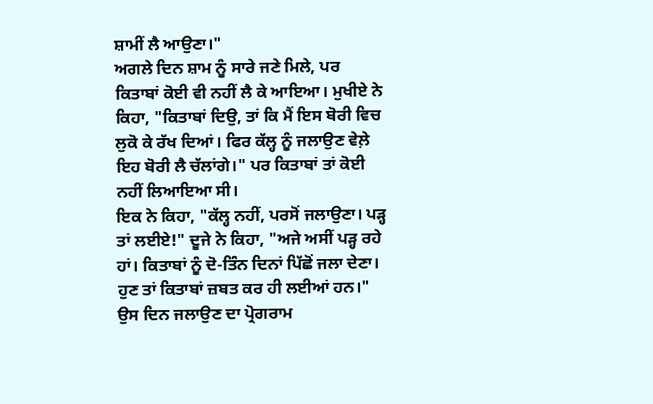ਸ਼ਾਮੀਂ ਲੈ ਆਉਣਾ।"
ਅਗਲੇ ਦਿਨ ਸ਼ਾਮ ਨੂੰ ਸਾਰੇ ਜਣੇ ਮਿਲੇ, ਪਰ ਕਿਤਾਬਾਂ ਕੋਈ ਵੀ ਨਹੀਂ ਲੈ ਕੇ ਆਇਆ। ਮੁਖੀਏ ਨੇ ਕਿਹਾ, "ਕਿਤਾਬਾਂ ਦਿਉ, ਤਾਂ ਕਿ ਮੈਂ ਇਸ ਬੋਰੀ ਵਿਚ ਲੁਕੋ ਕੇ ਰੱਖ ਦਿਆਂ। ਫਿਰ ਕੱਲ੍ਹ ਨੂੰ ਜਲਾਉਣ ਵੇਲ਼ੇ ਇਹ ਬੋਰੀ ਲੈ ਚੱਲਾਂਗੇ।" ਪਰ ਕਿਤਾਬਾਂ ਤਾਂ ਕੋਈ ਨਹੀਂ ਲਿਆਇਆ ਸੀ।
ਇਕ ਨੇ ਕਿਹਾ, "ਕੱਲ੍ਹ ਨਹੀਂ, ਪਰਸੋਂ ਜਲਾਉਣਾ। ਪੜ੍ਹ ਤਾਂ ਲਈਏ!" ਦੂਜੇ ਨੇ ਕਿਹਾ, "ਅਜੇ ਅਸੀਂ ਪੜ੍ਹ ਰਹੇ ਹਾਂ। ਕਿਤਾਬਾਂ ਨੂੰ ਦੋ-ਤਿੰਨ ਦਿਨਾਂ ਪਿੱਛੋਂ ਜਲਾ ਦੇਣਾ। ਹੁਣ ਤਾਂ ਕਿਤਾਬਾਂ ਜ਼ਬਤ ਕਰ ਹੀ ਲਈਆਂ ਹਨ।" ਉਸ ਦਿਨ ਜਲਾਉਣ ਦਾ ਪ੍ਰੋਗਰਾਮ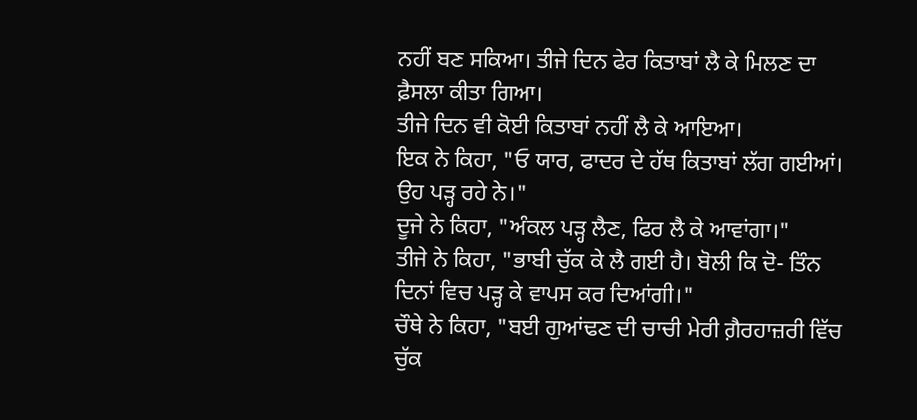ਨਹੀਂ ਬਣ ਸਕਿਆ। ਤੀਜੇ ਦਿਨ ਫੇਰ ਕਿਤਾਬਾਂ ਲੈ ਕੇ ਮਿਲਣ ਦਾ ਫ਼ੈਸਲਾ ਕੀਤਾ ਗਿਆ।
ਤੀਜੇ ਦਿਨ ਵੀ ਕੋਈ ਕਿਤਾਬਾਂ ਨਹੀਂ ਲੈ ਕੇ ਆਇਆ।
ਇਕ ਨੇ ਕਿਹਾ, "ਓ ਯਾਰ, ਫਾਦਰ ਦੇ ਹੱਥ ਕਿਤਾਬਾਂ ਲੱਗ ਗਈਆਂ। ਉਹ ਪੜ੍ਹ ਰਹੇ ਨੇ।"
ਦੂਜੇ ਨੇ ਕਿਹਾ, "ਅੰਕਲ ਪੜ੍ਹ ਲੈਣ, ਫਿਰ ਲੈ ਕੇ ਆਵਾਂਗਾ।"
ਤੀਜੇ ਨੇ ਕਿਹਾ, "ਭਾਬੀ ਚੁੱਕ ਕੇ ਲੈ ਗਈ ਹੈ। ਬੋਲੀ ਕਿ ਦੋ- ਤਿੰਨ ਦਿਨਾਂ ਵਿਚ ਪੜ੍ਹ ਕੇ ਵਾਪਸ ਕਰ ਦਿਆਂਗੀ।"
ਚੌਥੇ ਨੇ ਕਿਹਾ, "ਬਈ ਗੁਆਂਢਣ ਦੀ ਚਾਚੀ ਮੇਰੀ ਗ਼ੈਰਹਾਜ਼ਰੀ ਵਿੱਚ ਚੁੱਕ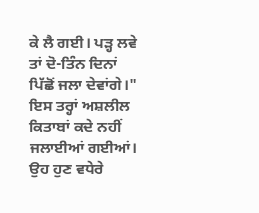ਕੇ ਲੈ ਗਈ। ਪੜ੍ਹ ਲਵੇ ਤਾਂ ਦੋ-ਤਿੰਨ ਦਿਨਾਂ ਪਿੱਛੋਂ ਜਲਾ ਦੇਵਾਂਗੇ।"
ਇਸ ਤਰ੍ਹਾਂ ਅਸ਼ਲੀਲ ਕਿਤਾਬਾਂ ਕਦੇ ਨਹੀਂ ਜਲਾਈਆਂ ਗਈਆਂ। ਉਹ ਹੁਣ ਵਧੇਰੇ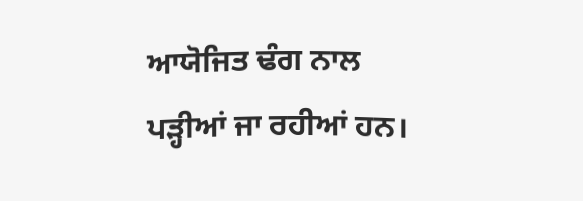ਆਯੋਜਿਤ ਢੰਗ ਨਾਲ ਪੜ੍ਹੀਆਂ ਜਾ ਰਹੀਆਂ ਹਨ।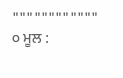""""""""""""
੦ ਮੂਲ :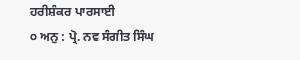ਹਰੀਸ਼ੰਕਰ ਪਾਰਸਾਈ
੦ ਅਨੁ : ਪ੍ਰੋ. ਨਵ ਸੰਗੀਤ ਸਿੰਘ